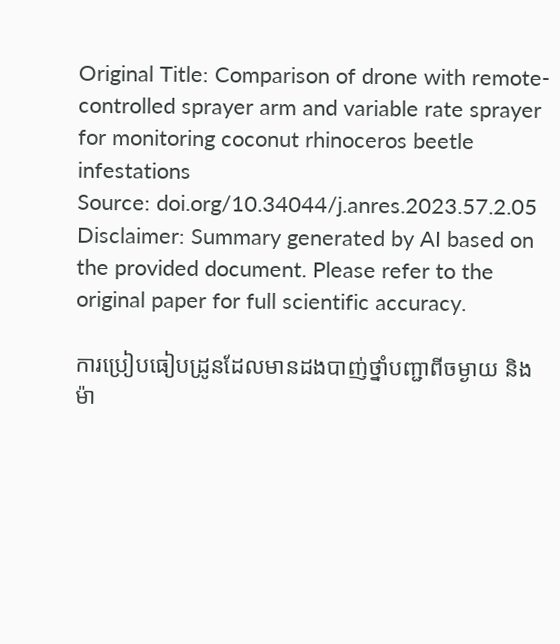Original Title: Comparison of drone with remote-controlled sprayer arm and variable rate sprayer for monitoring coconut rhinoceros beetle infestations
Source: doi.org/10.34044/j.anres.2023.57.2.05
Disclaimer: Summary generated by AI based on the provided document. Please refer to the original paper for full scientific accuracy.

ការប្រៀបធៀបដ្រូនដែលមានដងបាញ់ថ្នាំបញ្ជាពីចម្ងាយ និងម៉ា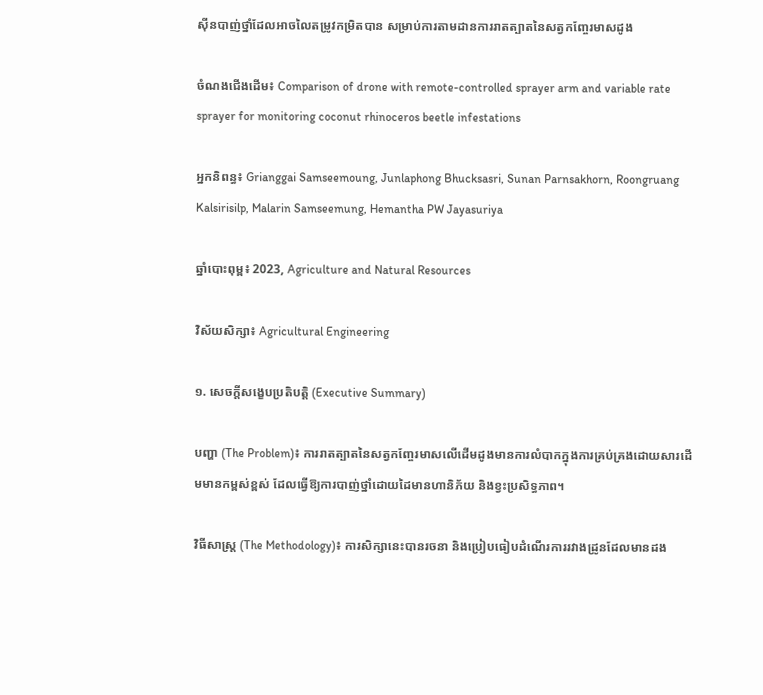ស៊ីនបាញ់ថ្នាំដែលអាចលៃតម្រូវកម្រិតបាន សម្រាប់ការតាមដានការរាតត្បាតនៃសត្វកញ្ចែរមាសដូង

ចំណងជើងដើម៖ Comparison of drone with remote-controlled sprayer arm and variable rate sprayer for monitoring coconut rhinoceros beetle infestations

អ្នកនិពន្ធ៖ Grianggai Samseemoung, Junlaphong Bhucksasri, Sunan Parnsakhorn, Roongruang Kalsirisilp, Malarin Samseemung, Hemantha PW Jayasuriya

ឆ្នាំបោះពុម្ព៖ 2023, Agriculture and Natural Resources

វិស័យសិក្សា៖ Agricultural Engineering

១. សេចក្តីសង្ខេបប្រតិបត្តិ (Executive Summary)

បញ្ហា (The Problem)៖ ការរាតត្បាតនៃសត្វកញ្ចែរមាសលើដើមដូងមានការលំបាកក្នុងការគ្រប់គ្រងដោយសារដើមមានកម្ពស់ខ្ពស់ ដែលធ្វើឱ្យការបាញ់ថ្នាំដោយដៃមានហានិភ័យ និងខ្វះប្រសិទ្ធភាព។

វិធីសាស្ត្រ (The Methodology)៖ ការសិក្សានេះបានរចនា និងប្រៀបធៀបដំណើរការរវាងដ្រូនដែលមានដង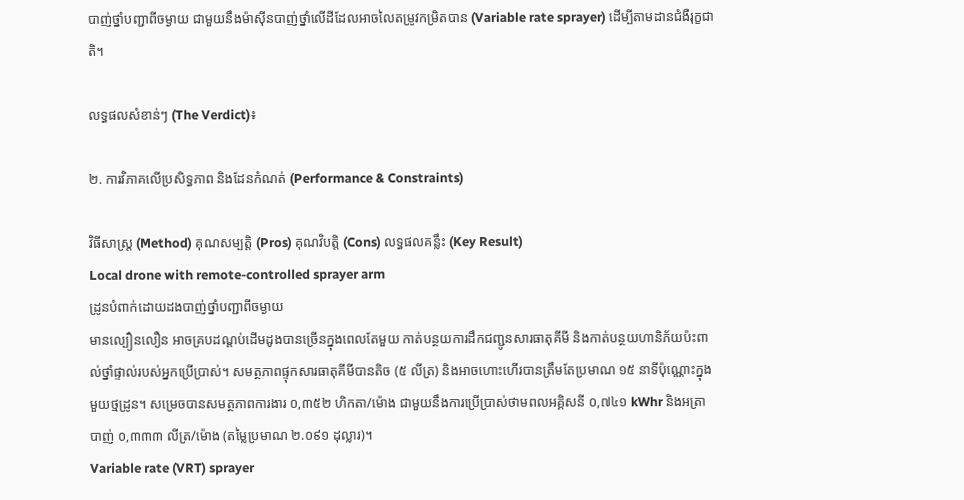បាញ់ថ្នាំបញ្ជាពីចម្ងាយ ជាមួយនឹងម៉ាស៊ីនបាញ់ថ្នាំលើដីដែលអាចលៃតម្រូវកម្រិតបាន (Variable rate sprayer) ដើម្បីតាមដានជំងឺរុក្ខជាតិ។

លទ្ធផលសំខាន់ៗ (The Verdict)៖

២. ការវិភាគលើប្រសិទ្ធភាព និងដែនកំណត់ (Performance & Constraints)

វិធីសាស្ត្រ (Method) គុណសម្បត្តិ (Pros) គុណវិបត្តិ (Cons) លទ្ធផលគន្លឹះ (Key Result)
Local drone with remote-controlled sprayer arm
ដ្រូនបំពាក់ដោយដងបាញ់ថ្នាំបញ្ជាពីចម្ងាយ
មានល្បឿនលឿន អាចគ្របដណ្តប់ដើមដូងបានច្រើនក្នុងពេលតែមួយ កាត់បន្ថយការដឹកជញ្ជូនសារធាតុគីមី និងកាត់បន្ថយហានិភ័យប៉ះពាល់ថ្នាំផ្ទាល់របស់អ្នកប្រើប្រាស់។ សមត្ថភាពផ្ទុកសារធាតុគីមីបានតិច (៥ លីត្រ) និងអាចហោះហើរបានត្រឹមតែប្រមាណ ១៥ នាទីប៉ុណ្ណោះក្នុងមួយថ្មដ្រូន។ សម្រេចបានសមត្ថភាពការងារ ០,៣៥២ ហិកតា/ម៉ោង ជាមួយនឹងការប្រើប្រាស់ថាមពលអគ្គិសនី ០,៧៤១ kWhr និងអត្រាបាញ់ ០,៣៣៣ លីត្រ/ម៉ោង (តម្លៃប្រមាណ ២.០៩១ ដុល្លារ)។
Variable rate (VRT) sprayer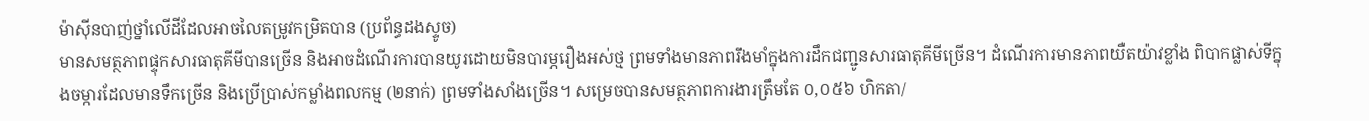ម៉ាស៊ីនបាញ់ថ្នាំលើដីដែលអាចលៃតម្រូវកម្រិតបាន (ប្រព័ន្ធដងស្ទូច)
មានសមត្ថភាពផ្ទុកសារធាតុគីមីបានច្រើន និងអាចដំណើរការបានយូរដោយមិនបារម្ភរឿងអស់ថ្ម ព្រមទាំងមានភាពរឹងមាំក្នុងការដឹកជញ្ជូនសារធាតុគីមីច្រើន។ ដំណើរការមានភាពយឺតយ៉ាវខ្លាំង ពិបាកផ្លាស់ទីក្នុងចម្ការដែលមានទឹកច្រើន និងប្រើប្រាស់កម្លាំងពលកម្ម (២នាក់) ព្រមទាំងសាំងច្រើន។ សម្រេចបានសមត្ថភាពការងារត្រឹមតែ ០,០៥៦ ហិកតា/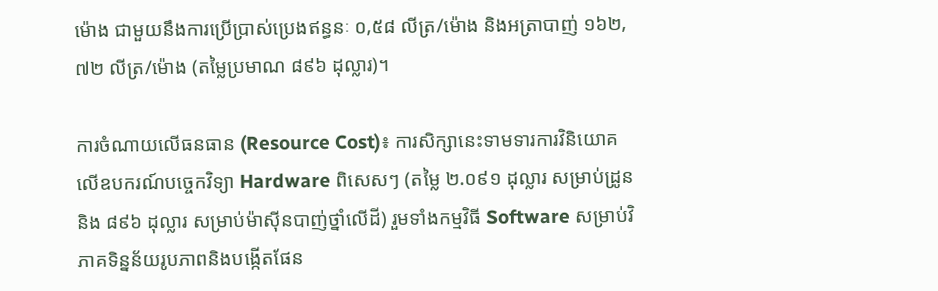ម៉ោង ជាមួយនឹងការប្រើប្រាស់ប្រេងឥន្ធនៈ ០,៥៨ លីត្រ/ម៉ោង និងអត្រាបាញ់ ១៦២,៧២ លីត្រ/ម៉ោង (តម្លៃប្រមាណ ៨៩៦ ដុល្លារ)។

ការចំណាយលើធនធាន (Resource Cost)៖ ការសិក្សានេះទាមទារការវិនិយោគលើឧបករណ៍បច្ចេកវិទ្យា Hardware ពិសេសៗ (តម្លៃ ២.០៩១ ដុល្លារ សម្រាប់ដ្រូន និង ៨៩៦ ដុល្លារ សម្រាប់ម៉ាស៊ីនបាញ់ថ្នាំលើដី) រួមទាំងកម្មវិធី Software សម្រាប់វិភាគទិន្នន័យរូបភាពនិងបង្កើតផែន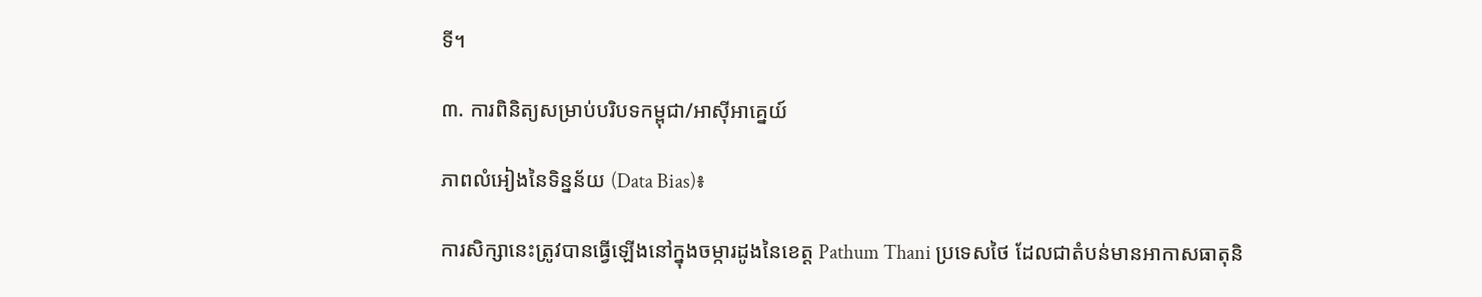ទី។

៣. ការពិនិត្យសម្រាប់បរិបទកម្ពុជា/អាស៊ីអាគ្នេយ៍

ភាពលំអៀងនៃទិន្នន័យ (Data Bias)៖

ការសិក្សានេះត្រូវបានធ្វើឡើងនៅក្នុងចម្ការដូងនៃខេត្ត Pathum Thani ប្រទេសថៃ ដែលជាតំបន់មានអាកាសធាតុនិ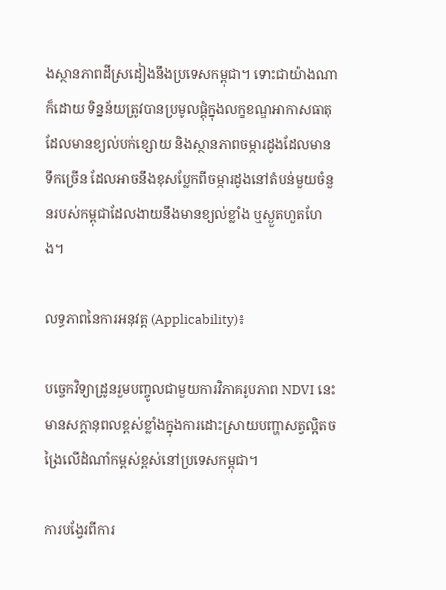ងស្ថានភាពដីស្រដៀងនឹងប្រទេសកម្ពុជា។ ទោះជាយ៉ាងណាក៏ដោយ ទិន្នន័យត្រូវបានប្រមូលផ្តុំក្នុងលក្ខខណ្ឌអាកាសធាតុដែលមានខ្យល់បក់ខ្សោយ និងស្ថានភាពចម្ការដូងដែលមានទឹកច្រើន ដែលអាចនឹងខុសប្លែកពីចម្ការដូងនៅតំបន់មួយចំនួនរបស់កម្ពុជាដែលងាយនឹងមានខ្យល់ខ្លាំង ឬស្ងួតហួតហែង។

លទ្ធភាពនៃការអនុវត្ត (Applicability)៖

បច្ចេកវិទ្យាដ្រូនរួមបញ្ចូលជាមួយការវិភាគរូបភាព NDVI នេះ មានសក្តានុពលខ្ពស់ខ្លាំងក្នុងការដោះស្រាយបញ្ហាសត្វល្អិតចង្រៃលើដំណាំកម្ពស់ខ្ពស់នៅប្រទេសកម្ពុជា។

ការបង្វែរពីការ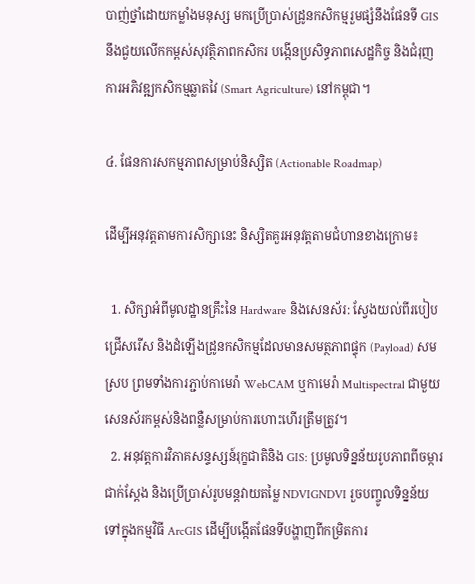បាញ់ថ្នាំដោយកម្លាំងមនុស្ស មកប្រើប្រាស់ដ្រូនកសិកម្មរួមផ្សំនឹងផែនទី GIS នឹងជួយលើកកម្ពស់សុវត្ថិភាពកសិករ បង្កើនប្រសិទ្ធភាពសេដ្ឋកិច្ច និងជំរុញការអភិវឌ្ឍកសិកម្មឆ្លាតវៃ (Smart Agriculture) នៅកម្ពុជា។

៤. ផែនការសកម្មភាពសម្រាប់និស្សិត (Actionable Roadmap)

ដើម្បីអនុវត្តតាមការសិក្សានេះ និស្សិតគួរអនុវត្តតាមជំហានខាងក្រោម៖

  1. សិក្សាអំពីមូលដ្ឋានគ្រឹះនៃ Hardware និងសេនស័រ: ស្វែងយល់ពីរបៀបជ្រើសរើស និងដំឡើងដ្រូនកសិកម្មដែលមានសមត្ថភាពផ្ទុក (Payload) សមស្រប ព្រមទាំងការភ្ជាប់កាមេរ៉ា WebCAM ឬកាមេរ៉ា Multispectral ជាមួយសេនស័រកម្ពស់និងពន្លឺសម្រាប់ការហោះហើរត្រឹមត្រូវ។
  2. អនុវត្តការវិភាគសន្ទស្សន៍រុក្ខជាតិនិង GIS: ប្រមូលទិន្នន័យរូបភាពពីចម្ការជាក់ស្តែង និងប្រើប្រាស់រូបមន្តវាយតម្លៃ NDVIGNDVI រួចបញ្ចូលទិន្នន័យទៅក្នុងកម្មវិធី ArcGIS ដើម្បីបង្កើតផែនទីបង្ហាញពីកម្រិតការ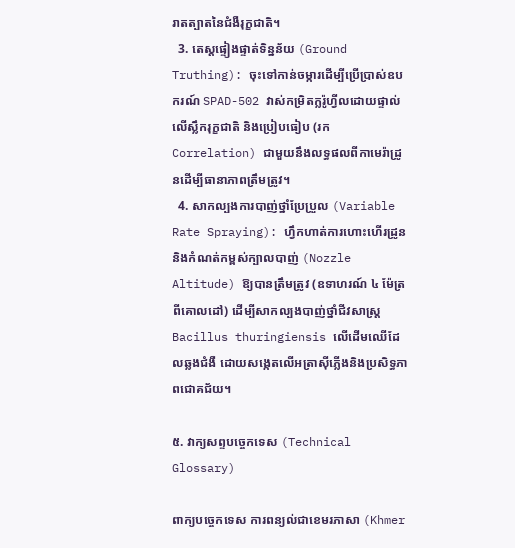រាតត្បាតនៃជំងឺរុក្ខជាតិ។
  3. តេស្តផ្ទៀងផ្ទាត់ទិន្នន័យ (Ground Truthing): ចុះទៅកាន់ចម្ការដើម្បីប្រើប្រាស់ឧបករណ៍ SPAD-502 វាស់កម្រិតក្លរ៉ូហ្វីលដោយផ្ទាល់លើស្លឹករុក្ខជាតិ និងប្រៀបធៀប (រក Correlation) ជាមួយនឹងលទ្ធផលពីកាមេរ៉ាដ្រូនដើម្បីធានាភាពត្រឹមត្រូវ។
  4. សាកល្បងការបាញ់ថ្នាំប្រែប្រួល (Variable Rate Spraying): ហ្វឹកហាត់ការហោះហើរដ្រូន និងកំណត់កម្ពស់ក្បាលបាញ់ (Nozzle Altitude) ឱ្យបានត្រឹមត្រូវ (ឧទាហរណ៍ ៤ ម៉ែត្រពីគោលដៅ) ដើម្បីសាកល្បងបាញ់ថ្នាំជីវសាស្រ្ត Bacillus thuringiensis លើដើមឈើដែលឆ្លងជំងឺ ដោយសង្កេតលើអត្រាស៊ីភ្លើងនិងប្រសិទ្ធភាពជោគជ័យ។

៥. វាក្យសព្ទបច្ចេកទេស (Technical Glossary)

ពាក្យបច្ចេកទេស ការពន្យល់ជាខេមរភាសា (Khmer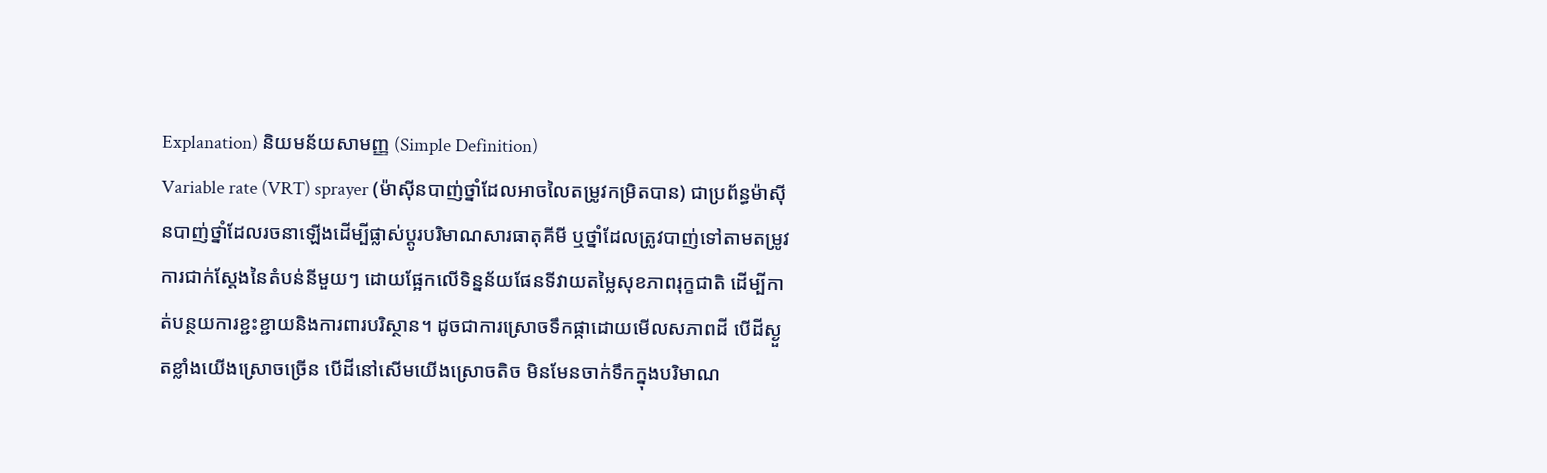Explanation) និយមន័យសាមញ្ញ (Simple Definition)
Variable rate (VRT) sprayer (ម៉ាស៊ីនបាញ់ថ្នាំដែលអាចលៃតម្រូវកម្រិតបាន) ជាប្រព័ន្ធម៉ាស៊ីនបាញ់ថ្នាំដែលរចនាឡើងដើម្បីផ្លាស់ប្តូរបរិមាណសារធាតុគីមី ឬថ្នាំដែលត្រូវបាញ់ទៅតាមតម្រូវការជាក់ស្តែងនៃតំបន់នីមួយៗ ដោយផ្អែកលើទិន្នន័យផែនទីវាយតម្លៃសុខភាពរុក្ខជាតិ ដើម្បីកាត់បន្ថយការខ្ជះខ្ជាយនិងការពារបរិស្ថាន។ ដូចជាការស្រោចទឹកផ្កាដោយមើលសភាពដី បើដីស្ងួតខ្លាំងយើងស្រោចច្រើន បើដីនៅសើមយើងស្រោចតិច មិនមែនចាក់ទឹកក្នុងបរិមាណ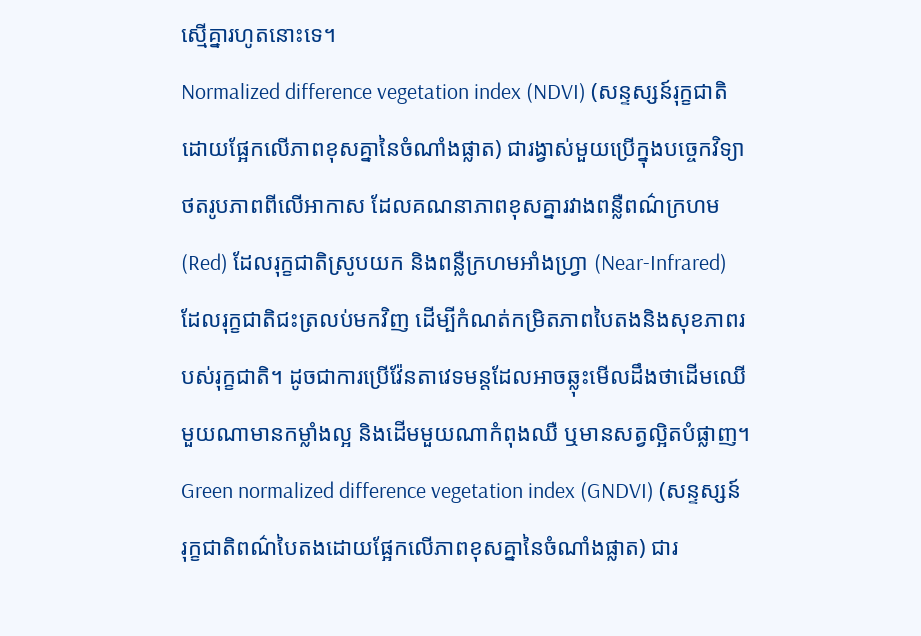ស្មើគ្នារហូតនោះទេ។
Normalized difference vegetation index (NDVI) (សន្ទស្សន៍រុក្ខជាតិដោយផ្អែកលើភាពខុសគ្នានៃចំណាំងផ្លាត) ជារង្វាស់មួយប្រើក្នុងបច្ចេកវិទ្យាថតរូបភាពពីលើអាកាស ដែលគណនាភាពខុសគ្នារវាងពន្លឺពណ៌ក្រហម (Red) ដែលរុក្ខជាតិស្រូបយក និងពន្លឺក្រហមអាំងហ្វ្រា (Near-Infrared) ដែលរុក្ខជាតិជះត្រលប់មកវិញ ដើម្បីកំណត់កម្រិតភាពបៃតងនិងសុខភាពរបស់រុក្ខជាតិ។ ដូចជាការប្រើវ៉ែនតាវេទមន្តដែលអាចឆ្លុះមើលដឹងថាដើមឈើមួយណាមានកម្លាំងល្អ និងដើមមួយណាកំពុងឈឺ ឬមានសត្វល្អិតបំផ្លាញ។
Green normalized difference vegetation index (GNDVI) (សន្ទស្សន៍រុក្ខជាតិពណ៌បៃតងដោយផ្អែកលើភាពខុសគ្នានៃចំណាំងផ្លាត) ជារ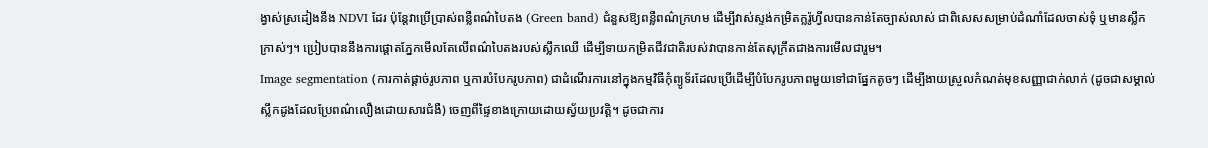ង្វាស់ស្រដៀងនឹង NDVI ដែរ ប៉ុន្តែវាប្រើប្រាស់ពន្លឺពណ៌បៃតង (Green band) ជំនួសឱ្យពន្លឺពណ៌ក្រហម ដើម្បីវាស់ស្ទង់កម្រិតក្លរ៉ូហ្វីលបានកាន់តែច្បាស់លាស់ ជាពិសេសសម្រាប់ដំណាំដែលចាស់ទុំ ឬមានស្លឹកក្រាស់ៗ។ ប្រៀបបាននឹងការផ្តោតភ្នែកមើលតែលើពណ៌បៃតងរបស់ស្លឹកឈើ ដើម្បីទាយកម្រិតជីវជាតិរបស់វាបានកាន់តែសុក្រឹតជាងការមើលជារួម។
Image segmentation (ការកាត់ផ្តាច់រូបភាព ឬការបំបែករូបភាព) ជាដំណើរការនៅក្នុងកម្មវិធីកុំព្យូទ័រដែលប្រើដើម្បីបំបែករូបភាពមួយទៅជាផ្នែកតូចៗ ដើម្បីងាយស្រួលកំណត់មុខសញ្ញាជាក់លាក់ (ដូចជាសម្គាល់ស្លឹកដូងដែលប្រែពណ៌លឿងដោយសារជំងឺ) ចេញពីផ្ទៃខាងក្រោយដោយស្វ័យប្រវត្តិ។ ដូចជាការ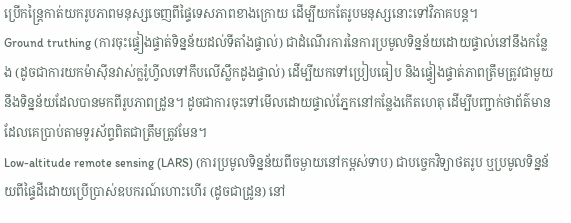ប្រើកន្ត្រៃកាត់យករូបភាពមនុស្សចេញពីផ្ទៃទេសភាពខាងក្រោយ ដើម្បីយកតែរូបមនុស្សនោះទៅវិភាគបន្ត។
Ground truthing (ការចុះផ្ទៀងផ្ទាត់ទិន្នន័យដល់ទីតាំងផ្ទាល់) ជាដំណើរការនៃការប្រមូលទិន្នន័យដោយផ្ទាល់នៅនឹងកន្លែង (ដូចជាការយកម៉ាស៊ីនវាស់ក្លរ៉ូហ្វីលទៅកឹបលើស្លឹកដូងផ្ទាល់) ដើម្បីយកទៅប្រៀបធៀប និងផ្ទៀងផ្ទាត់ភាពត្រឹមត្រូវជាមួយនឹងទិន្នន័យដែលបានមកពីរូបភាពដ្រូន។ ដូចជាការចុះទៅមើលដោយផ្ទាល់ភ្នែកនៅកន្លែងកើតហេតុ ដើម្បីបញ្ជាក់ថាព័ត៌មានដែលគេប្រាប់តាមទូរស័ព្ទពិតជាត្រឹមត្រូវមែន។
Low-altitude remote sensing (LARS) (ការប្រមូលទិន្នន័យពីចម្ងាយនៅកម្ពស់ទាប) ជាបច្ចេកវិទ្យាថតរូប ឬប្រមូលទិន្នន័យពីផ្ទៃដីដោយប្រើប្រាស់ឧបករណ៍ហោះហើរ (ដូចជាដ្រូន) នៅ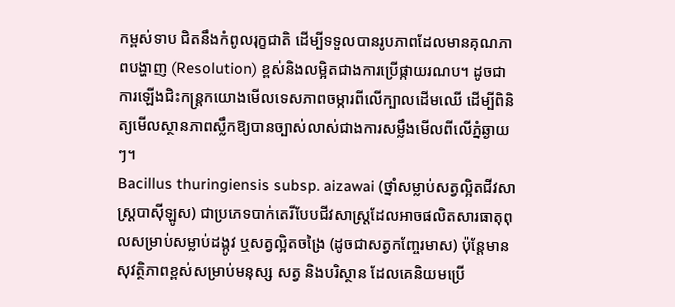កម្ពស់ទាប ជិតនឹងកំពូលរុក្ខជាតិ ដើម្បីទទួលបានរូបភាពដែលមានគុណភាពបង្ហាញ (Resolution) ខ្ពស់និងលម្អិតជាងការប្រើផ្កាយរណប។ ដូចជាការឡើងជិះកន្ត្រកយោងមើលទេសភាពចម្ការពីលើក្បាលដើមឈើ ដើម្បីពិនិត្យមើលស្ថានភាពស្លឹកឱ្យបានច្បាស់លាស់ជាងការសម្លឹងមើលពីលើភ្នំឆ្ងាយៗ។
Bacillus thuringiensis subsp. aizawai (ថ្នាំសម្លាប់សត្វល្អិតជីវសាស្រ្តបាស៊ីឡូស) ជាប្រភេទបាក់តេរីបែបជីវសាស្រ្តដែលអាចផលិតសារធាតុពុលសម្រាប់សម្លាប់ដង្កូវ ឬសត្វល្អិតចង្រៃ (ដូចជាសត្វកញ្ចែរមាស) ប៉ុន្តែមានសុវត្ថិភាពខ្ពស់សម្រាប់មនុស្ស សត្វ និងបរិស្ថាន ដែលគេនិយមប្រើ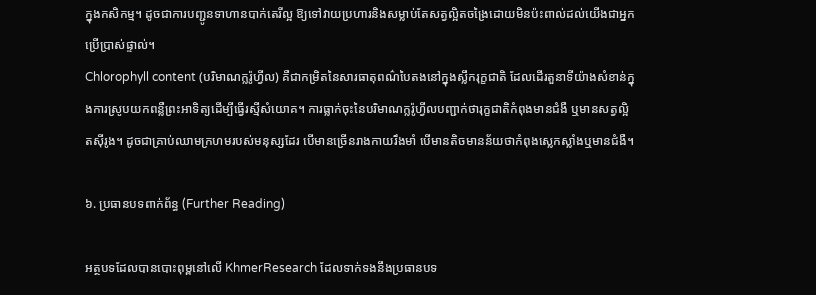ក្នុងកសិកម្ម។ ដូចជាការបញ្ជូនទាហានបាក់តេរីល្អ ឱ្យទៅវាយប្រហារនិងសម្លាប់តែសត្វល្អិតចង្រៃដោយមិនប៉ះពាល់ដល់យើងជាអ្នកប្រើប្រាស់ផ្ទាល់។
Chlorophyll content (បរិមាណក្លរ៉ូហ្វីល) គឺជាកម្រិតនៃសារធាតុពណ៌បៃតងនៅក្នុងស្លឹករុក្ខជាតិ ដែលដើរតួនាទីយ៉ាងសំខាន់ក្នុងការស្រូបយកពន្លឺព្រះអាទិត្យដើម្បីធ្វើរស្មីសំយោគ។ ការធ្លាក់ចុះនៃបរិមាណក្លរ៉ូហ្វីលបញ្ជាក់ថារុក្ខជាតិកំពុងមានជំងឺ ឬមានសត្វល្អិតស៊ីរូង។ ដូចជាគ្រាប់ឈាមក្រហមរបស់មនុស្សដែរ បើមានច្រើនរាងកាយរឹងមាំ បើមានតិចមានន័យថាកំពុងស្លេកស្លាំងឬមានជំងឺ។

៦. ប្រធានបទពាក់ព័ន្ធ (Further Reading)

អត្ថបទដែលបានបោះពុម្ពនៅលើ KhmerResearch ដែលទាក់ទងនឹងប្រធានបទ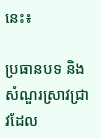នេះ៖

ប្រធានបទ និងសំណួរស្រាវជ្រាវដែល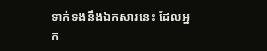ទាក់ទងនឹងឯកសារនេះ ដែលអ្នក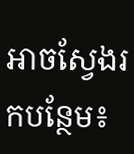អាចស្វែងរកបន្ថែម៖